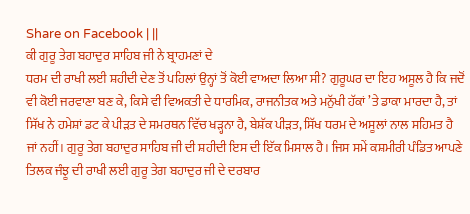Share on Facebook | ||
ਕੀ ਗੁਰੂ ਤੇਗ ਬਹਾਦੁਰ ਸਾਹਿਬ ਜੀ ਨੇ ਬ੍ਰਾਹਮਣਾਂ ਦੇ
ਧਰਮ ਦੀ ਰਾਖੀ ਲਈ ਸ਼ਹੀਦੀ ਦੇਣ ਤੋਂ ਪਹਿਲਾਂ ਉਨ੍ਹਾਂ ਤੋਂ ਕੋਈ ਵਾਅਦਾ ਲਿਆ ਸੀ? ਗੁਰੂਘਰ ਦਾ ਇਹ ਅਸੂਲ ਹੈ ਕਿ ਜਦੋਂ ਵੀ ਕੋਈ ਜਰਵਾਣਾ ਬਣ ਕੇ, ਕਿਸੇ ਵੀ ਵਿਅਕਤੀ ਦੇ ਧਾਰਮਿਕ, ਰਾਜਨੀਤਕ ਅਤੇ ਮਨੁੱਖੀ ਹੱਕਾਂ ’ਤੇ ਡਾਕਾ ਮਾਰਦਾ ਹੈ, ਤਾਂ ਸਿੱਖ ਨੇ ਹਮੇਸ਼ਾਂ ਡਟ ਕੇ ਪੀੜਤ ਦੇ ਸਮਰਥਨ ਵਿੱਚ ਖੜ੍ਹਨਾ ਹੈ, ਬੇਸ਼ੱਕ ਪੀੜਤ, ਸਿੱਖ ਧਰਮ ਦੇ ਅਸੂਲਾਂ ਨਾਲ ਸਹਿਮਤ ਹੈ ਜਾਂ ਨਹੀਂ। ਗੁਰੂ ਤੇਗ ਬਹਾਦੁਰ ਸਾਹਿਬ ਜੀ ਦੀ ਸ਼ਹੀਦੀ ਇਸ ਦੀ ਇੱਕ ਮਿਸਾਲ ਹੈ। ਜਿਸ ਸਮੇਂ ਕਸ਼ਮੀਰੀ ਪੰਡਿਤ ਆਪਣੇ ਤਿਲਕ ਜੰਝੂ ਦੀ ਰਾਖੀ ਲਈ ਗੁਰੂ ਤੇਗ ਬਹਾਦੁਰ ਜੀ ਦੇ ਦਰਬਾਰ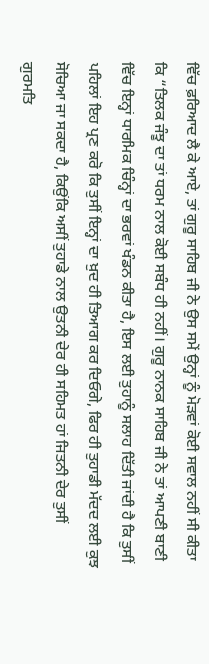ਵਿੱਚ ਫ਼ਰਿਆਦ ਲੈ ਕੇ ਆਏ, ਤਾਂ ਗੁਰੂ ਸਾਹਿਬ ਜੀ ਨੇ ਉਸ ਸਮੇਂ ਉਨ੍ਹਾਂ ਨੂੰ ਮੋੜਵਾਂ ਕੋਈ ਸਵਾਲ ਨਹੀਂ ਸੀ ਕੀਤਾ ਕਿ “ਤਿਲਕ ਜੰਝੂ ਦਾ ਤਾਂ ਧਰਮ ਨਾਲ ਕੋਈ ਸਬੰਧ ਹੀ ਨਹੀਂ। ਗੁਰੂ ਨਾਨਕ ਸਾਹਿਬ ਜੀ ਨੇ ਤਾਂ ਆਪਣੀ ਬਾਣੀ ਵਿੱਚ ਇਨ੍ਹਾਂ ਧਾਰਮਿਕ ਚਿੰਨ੍ਹਾਂ ਦਾ ਭਰਵਾਂ ਖੰਡਨ ਕੀਤਾ ਹੈ, ਇਸ ਲਈ ਤੁਹਾਨੂੰ ਸਲਾਹ ਦਿੱਤੀ ਜਾਂਦੀ ਹੈ ਕਿ ਤੁਸੀਂ ਪਹਿਲਾਂ ਇਹ ਪ੍ਰਣ ਕਰੋ ਕਿ ਤੁਸੀਂ ਇਨ੍ਹਾਂ ਦਾ ਖ਼ੁਦ ਹੀ ਤਿਆਗ ਕਰ ਦਿਓਗੇ, ਫਿਰ ਹੀ ਤੁਹਾਡੀ ਮੱਦਦ ਲਈ ਕੁਝ ਸੋਚਿਆ ਜਾ ਸਕਦਾ ਹੈ, ਕਿਉਂਕਿ ਅਸੀਂ ਤੁਹਾਡੇ ਨਾਲ ਉਤਨੀ ਦੇਰ ਹੀ ਸਹਿਮਤ ਹਾਂ ਜਿਤਨੀ ਦੇਰ ਤੁਸੀਂ ਗੁਰਮਤਿ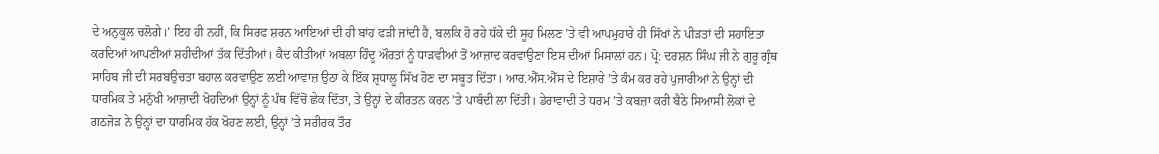ਦੇ ਅਨੁਕੂਲ ਚਲੋਗੇ।’ ਇਹ ਹੀ ਨਹੀਂ, ਕਿ ਸਿਰਫ ਸ਼ਰਨ ਆਇਆਂ ਦੀ ਹੀ ਬਾਂਹ ਫੜੀ ਜਾਂਦੀ ਹੈ, ਬਲਕਿ ਹੋ ਰਹੇ ਧੱਕੇ ਦੀ ਸੂਹ ਮਿਲਣ ’ਤੇ ਵੀ ਆਪਮੁਹਾਰੇ ਹੀ ਸਿੱਖਾਂ ਨੇ ਪੀੜਤਾਂ ਦੀ ਸਹਾਇਤਾ ਕਰਦਿਆਂ ਆਪਣੀਆਂ ਸ਼ਹੀਦੀਆਂ ਤੱਕ ਦਿੱਤੀਆਂ। ਕੈਦ ਕੀਤੀਆਂ ਅਬਲਾ ਹਿੰਦੂ ਔਰਤਾਂ ਨੂੰ ਧਾੜਵੀਆਂ ਤੋਂ ਆਜ਼ਾਦ ਕਰਵਾਉਣਾ ਇਸ ਦੀਆਂ ਮਿਸਾਲਾਂ ਹਨ। ਪ੍ਰੋ: ਦਰਸ਼ਨ ਸਿੰਘ ਜੀ ਨੇ ਗੁਰੂ ਗ੍ਰੰਥ ਸਾਹਿਬ ਜੀ ਦੀ ਸਰਬਉਚਤਾ ਬਹਾਲ ਕਰਵਾਉਣ ਲਈ ਆਵਾਜ਼ ਉਠਾ ਕੇ ਇੱਕ ਸ਼੍ਰਧਾਲੂ ਸਿੱਖ ਹੋਣ ਦਾ ਸਬੂਤ ਦਿੱਤਾ। ਆਰ.ਐੱਸ.ਐੱਸ ਦੇ ਇਸ਼ਾਰੇ ’ਤੇ ਕੰਮ ਕਰ ਰਹੇ ਪੁਜਾਰੀਆਂ ਨੇ ਉਨ੍ਹਾਂ ਦੀ ਧਾਰਮਿਕ ਤੇ ਮਨੁੱਖੀ ਆਜ਼ਾਦੀ ਖੋਹਦਿਆਂ ਉਨ੍ਹਾਂ ਨੂੰ ਪੰਥ ਵਿੱਚੋਂ ਛੇਕ ਦਿੱਤਾ, ਤੇ ਉਨ੍ਹਾਂ ਦੇ ਕੀਰਤਨ ਕਰਨ ’ਤੇ ਪਾਬੰਦੀ ਲਾ ਦਿੱਤੀ। ਡੇਰਾਵਾਦੀ ਤੇ ਧਰਮ ’ਤੇ ਕਬਜ਼ਾ ਕਰੀ ਬੈਠੇ ਸਿਆਸੀ ਲੋਕਾਂ ਦੇ ਗਠਜੋੜ ਨੇ ਉਨ੍ਹਾਂ ਦਾ ਧਾਰਮਿਕ ਹੱਕ ਖੋਹਣ ਲਈ, ਉਨ੍ਹਾਂ ’ਤੇ ਸਰੀਰਕ ਤੌਰ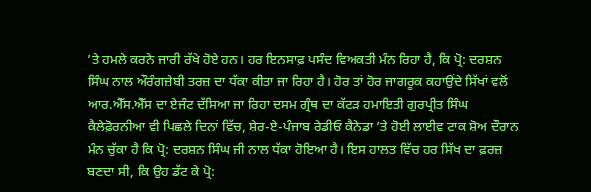’ਤੇ ਹਮਲੇ ਕਰਨੇ ਜਾਰੀ ਰੱਖੇ ਹੋਏ ਹਨ। ਹਰ ਇਨਸਾਫ਼ ਪਸੰਦ ਵਿਅਕਤੀ ਮੰਨ ਰਿਹਾ ਹੈ, ਕਿ ਪ੍ਰੋ: ਦਰਸ਼ਨ ਸਿੰਘ ਨਾਲ ਔਰੰਗਜ਼ੇਬੀ ਤਰਜ਼ ਦਾ ਧੱਕਾ ਕੀਤਾ ਜਾ ਰਿਹਾ ਹੈ। ਹੋਰ ਤਾਂ ਹੋਰ ਜਾਗਰੂਕ ਕਹਾਉਂਦੇ ਸਿੱਖਾਂ ਵਲੋਂ ਆਰ.ਐੱਸ.ਐੱਸ ਦਾ ਏਜੰਟ ਦੱਸਿਆ ਜਾ ਰਿਹਾ ਦਸਮ ਗ੍ਰੰਥ ਦਾ ਕੱਟੜ ਹਮਾਇਤੀ ਗੁਰਪ੍ਰੀਤ ਸਿੰਘ ਕੈਲੇਫ਼ੋਰਨੀਆ ਵੀ ਪਿਛਲੇ ਦਿਨਾਂ ਵਿੱਚ, ਸ਼ੇਰ-ਏ-ਪੰਜਾਬ ਰੇਡੀਓ ਕੈਨੇਡਾ ’ਤੇ ਹੋਈ ਲਾਈਵ ਟਾਕ ਸ਼ੋਅ ਦੌਰਾਨ ਮੰਨ ਚੁੱਕਾ ਹੈ ਕਿ ਪ੍ਰੋ: ਦਰਸ਼ਨ ਸਿੰਘ ਜੀ ਨਾਲ ਧੱਕਾ ਹੋਇਆ ਹੈ। ਇਸ ਹਾਲਤ ਵਿੱਚ ਹਰ ਸਿੱਖ ਦਾ ਫ਼ਰਜ਼ ਬਣਦਾ ਸੀ, ਕਿ ਉਹ ਡੱਟ ਕੇ ਪ੍ਰੋ: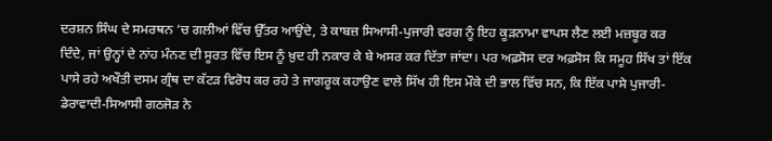ਦਰਸ਼ਨ ਸਿੰਘ ਦੇ ਸਮਰਥਨ ’ਚ ਗਲੀਆਂ ਵਿੱਚ ਉੱਤਰ ਆਉਂਦੇ, ਤੇ ਕਾਬਜ਼ ਸਿਆਸੀ-ਪੁਜਾਰੀ ਵਰਗ ਨੂੰ ਇਹ ਕੂੜਨਾਮਾ ਵਾਪਸ ਲੈਣ ਲਈ ਮਜ਼ਬੂਰ ਕਰ ਦਿੰਦੇ, ਜਾਂ ਉਨ੍ਹਾਂ ਦੇ ਨਾਂਹ ਮੰਨਣ ਦੀ ਸੂਰਤ ਵਿੱਚ ਇਸ ਨੂੰ ਖ਼ੁਦ ਹੀ ਨਕਾਰ ਕੇ ਬੇ ਅਸਰ ਕਰ ਦਿੱਤਾ ਜਾਂਦਾ। ਪਰ ਅਫ਼ਸੋਸ ਦਰ ਅਫ਼ਸੋਸ ਕਿ ਸਮੂਹ ਸਿੱਖ ਤਾਂ ਇੱਕ ਪਾਸੇ ਰਹੇ ਅਖੌਤੀ ਦਸਮ ਗ੍ਰੰਥ ਦਾ ਕੱਟੜ ਵਿਰੋਧ ਕਰ ਰਹੇ ਤੇ ਜਾਗਰੂਕ ਕਹਾਉਣ ਵਾਲੇ ਸਿੱਖ ਹੀ ਇਸ ਮੌਕੇ ਦੀ ਭਾਲ ਵਿੱਚ ਸਨ, ਕਿ ਇੱਕ ਪਾਸੇ ਪੁਜਾਰੀ-ਡੇਰਾਵਾਦੀ-ਸਿਆਸੀ ਗਠਜੋੜ ਨੇ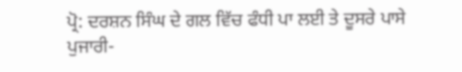ਪ੍ਰੋ: ਦਰਸ਼ਨ ਸਿੰਘ ਦੇ ਗਲ ਵਿੱਚ ਫੰਧੀ ਪਾ ਲਈ ਤੇ ਦੂਸਰੇ ਪਾਸੇ ਪੁਜਾਰੀ-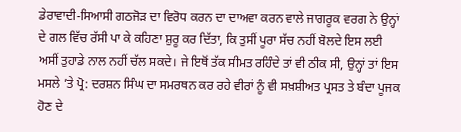ਡੇਰਾਵਾਦੀ-ਸਿਆਸੀ ਗਠਜੋੜ ਦਾ ਵਿਰੋਧ ਕਰਨ ਦਾ ਦਾਅਵਾ ਕਰਨ ਵਾਲੇ ਜਾਗਰੂਕ ਵਰਗ ਨੇ ਉਨ੍ਹਾਂ ਦੇ ਗਲ ਵਿੱਚ ਰੱਸੀ ਪਾ ਕੇ ਕਹਿਣਾ ਸ਼ੁਰੂ ਕਰ ਦਿੱਤਾ, ਕਿ ਤੁਸੀਂ ਪੂਰਾ ਸੱਚ ਨਹੀਂ ਬੋਲਦੇ ਇਸ ਲਈ ਅਸੀਂ ਤੁਹਾਡੇ ਨਾਲ ਨਹੀਂ ਚੱਲ ਸਕਦੇ। ਜੇ ਇਥੋਂ ਤੱਕ ਸੀਮਤ ਰਹਿੰਦੇ ਤਾਂ ਵੀ ਠੀਕ ਸੀ, ਉਨ੍ਹਾਂ ਤਾਂ ਇਸ ਮਸਲੇ ’ਤੇ ਪ੍ਰੋ: ਦਰਸ਼ਨ ਸਿੰਘ ਦਾ ਸਮਰਥਨ ਕਰ ਰਹੇ ਵੀਰਾਂ ਨੂੰ ਵੀ ਸਖ਼ਸ਼ੀਅਤ ਪ੍ਰਸਤ ਤੇ ਬੰਦਾ ਪੂਜਕ ਹੋਣ ਦੇ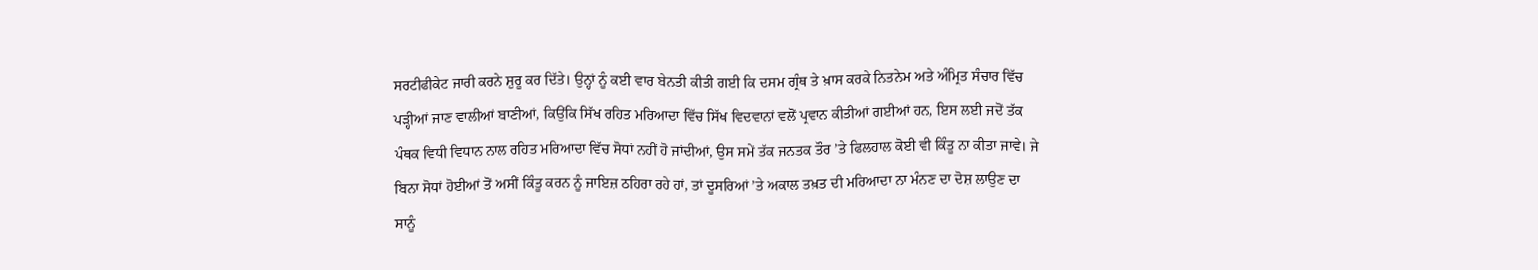ਸਰਟੀਫੀਕੇਟ ਜਾਰੀ ਕਰਨੇ ਸ਼ੁਰੂ ਕਰ ਦਿੱਤੇ। ਉਨ੍ਹਾਂ ਨੂੰ ਕਈ ਵਾਰ ਬੇਨਤੀ ਕੀਤੀ ਗਈ ਕਿ ਦਸਮ ਗ੍ਰੰਥ ਤੇ ਖ਼ਾਸ ਕਰਕੇ ਨਿਤਨੇਮ ਅਤੇ ਅੰਮ੍ਰਿਤ ਸੰਚਾਰ ਵਿੱਚ ਪੜ੍ਹੀਆਂ ਜਾਣ ਵਾਲੀਆਂ ਬਾਣੀਆਂ, ਕਿਉਂਕਿ ਸਿੱਖ ਰਹਿਤ ਮਰਿਆਦਾ ਵਿੱਚ ਸਿੱਖ ਵਿਦਵਾਨਾਂ ਵਲੋਂ ਪ੍ਰਵਾਨ ਕੀਤੀਆਂ ਗਈਆਂ ਹਨ, ਇਸ ਲਈ ਜਦੋਂ ਤੱਕ ਪੰਥਕ ਵਿਧੀ ਵਿਧਾਨ ਨਾਲ ਰਹਿਤ ਮਰਿਆਦਾ ਵਿੱਚ ਸੋਧਾਂ ਨਹੀਂ ਹੋ ਜਾਂਦੀਆਂ, ਉਸ ਸਮੇਂ ਤੱਕ ਜਨਤਕ ਤੌਰ ’ਤੇ ਫਿਲਹਾਲ ਕੋਈ ਵੀ ਕਿੰਤੂ ਨਾ ਕੀਤਾ ਜਾਵੇ। ਜੇ ਬਿਨਾ ਸੋਧਾਂ ਹੋਈਆਂ ਤੋਂ ਅਸੀਂ ਕਿੰਤੂ ਕਰਨ ਨੂੰ ਜਾਇਜ਼ ਠਹਿਰਾ ਰਹੇ ਹਾਂ, ਤਾਂ ਦੂਸਰਿਆਂ ’ਤੇ ਅਕਾਲ ਤਖ਼ਤ ਦੀ ਮਰਿਆਦਾ ਨਾ ਮੰਨਣ ਦਾ ਦੋਸ਼ ਲਾਉਣ ਦਾ ਸਾਨੂੰ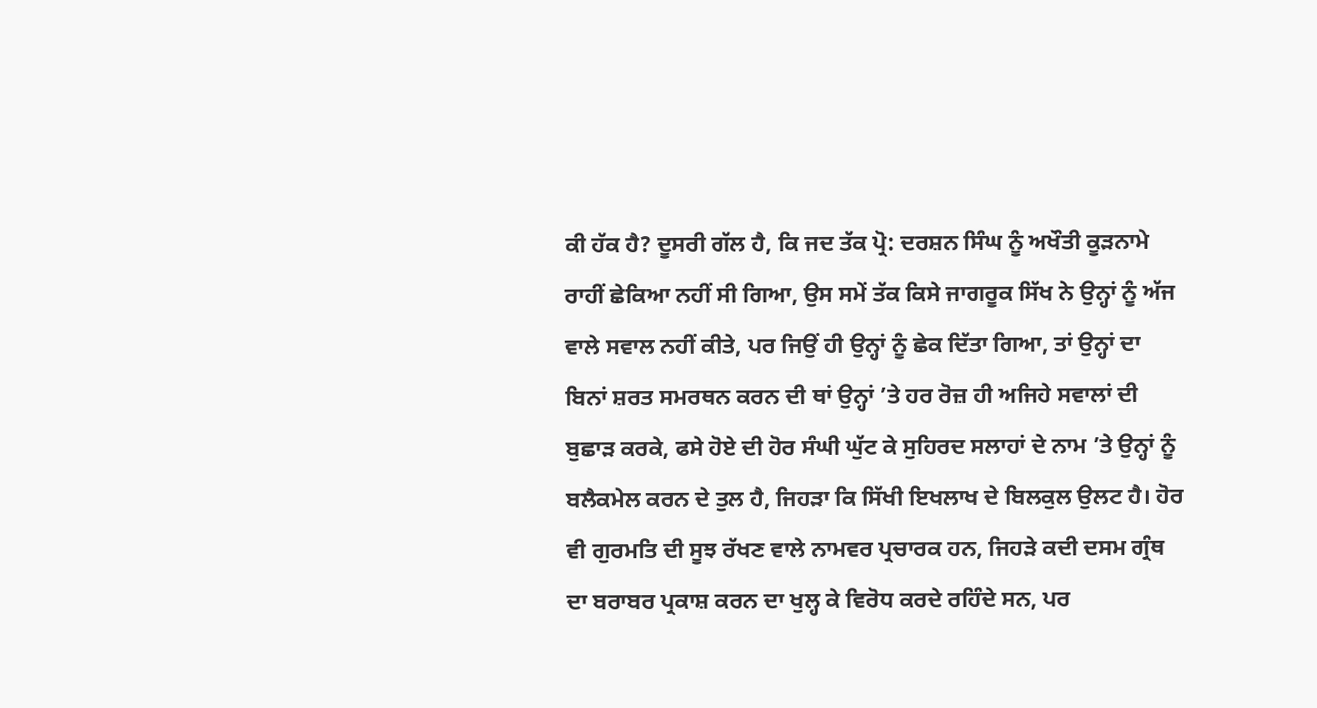ਕੀ ਹੱਕ ਹੈ? ਦੂਸਰੀ ਗੱਲ ਹੈ, ਕਿ ਜਦ ਤੱਕ ਪ੍ਰੋ: ਦਰਸ਼ਨ ਸਿੰਘ ਨੂੰ ਅਖੌਤੀ ਕੂੜਨਾਮੇ ਰਾਹੀਂ ਛੇਕਿਆ ਨਹੀਂ ਸੀ ਗਿਆ, ਉਸ ਸਮੇਂ ਤੱਕ ਕਿਸੇ ਜਾਗਰੂਕ ਸਿੱਖ ਨੇ ਉਨ੍ਹਾਂ ਨੂੰ ਅੱਜ ਵਾਲੇ ਸਵਾਲ ਨਹੀਂ ਕੀਤੇ, ਪਰ ਜਿਉਂ ਹੀ ਉਨ੍ਹਾਂ ਨੂੰ ਛੇਕ ਦਿੱਤਾ ਗਿਆ, ਤਾਂ ਉਨ੍ਹਾਂ ਦਾ ਬਿਨਾਂ ਸ਼ਰਤ ਸਮਰਥਨ ਕਰਨ ਦੀ ਥਾਂ ਉਨ੍ਹਾਂ ’ਤੇ ਹਰ ਰੋਜ਼ ਹੀ ਅਜਿਹੇ ਸਵਾਲਾਂ ਦੀ ਬੁਛਾੜ ਕਰਕੇ, ਫਸੇ ਹੋਏ ਦੀ ਹੋਰ ਸੰਘੀ ਘੁੱਟ ਕੇ ਸੁਹਿਰਦ ਸਲਾਹਾਂ ਦੇ ਨਾਮ ’ਤੇ ਉਨ੍ਹਾਂ ਨੂੰ ਬਲੈਕਮੇਲ ਕਰਨ ਦੇ ਤੁਲ ਹੈ, ਜਿਹੜਾ ਕਿ ਸਿੱਖੀ ਇਖਲਾਖ ਦੇ ਬਿਲਕੁਲ ਉਲਟ ਹੈ। ਹੋਰ ਵੀ ਗੁਰਮਤਿ ਦੀ ਸੂਝ ਰੱਖਣ ਵਾਲੇ ਨਾਮਵਰ ਪ੍ਰਚਾਰਕ ਹਨ, ਜਿਹੜੇ ਕਦੀ ਦਸਮ ਗ੍ਰੰਥ ਦਾ ਬਰਾਬਰ ਪ੍ਰਕਾਸ਼ ਕਰਨ ਦਾ ਖੁਲ੍ਹ ਕੇ ਵਿਰੋਧ ਕਰਦੇ ਰਹਿੰਦੇ ਸਨ, ਪਰ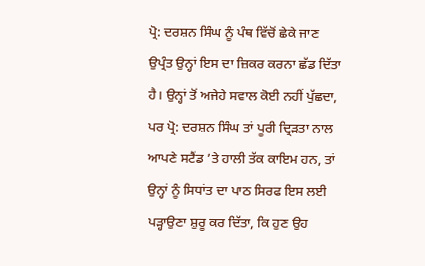ਪ੍ਰੋ: ਦਰਸ਼ਨ ਸਿੰਘ ਨੂੰ ਪੰਥ ਵਿੱਚੋਂ ਛੇਕੇ ਜਾਣ ਉਪ੍ਰੰਤ ਉਨ੍ਹਾਂ ਇਸ ਦਾ ਜ਼ਿਕਰ ਕਰਨਾ ਛੱਡ ਦਿੱਤਾ ਹੈ। ਉਨ੍ਹਾਂ ਤੋਂ ਅਜੇਹੇ ਸਵਾਲ ਕੋਈ ਨਹੀਂ ਪੁੱਛਦਾ, ਪਰ ਪ੍ਰੋ: ਦਰਸ਼ਨ ਸਿੰਘ ਤਾਂ ਪੂਰੀ ਦ੍ਰਿੜਤਾ ਨਾਲ ਆਪਣੇ ਸਟੈਂਡ ’ਤੇ ਹਾਲੀ ਤੱਕ ਕਾਇਮ ਹਨ, ਤਾਂ ਉਨ੍ਹਾਂ ਨੂੰ ਸਿਧਾਂਤ ਦਾ ਪਾਠ ਸਿਰਫ ਇਸ ਲਈ ਪੜ੍ਹਾਉਣਾ ਸ਼ੁਰੂ ਕਰ ਦਿੱਤਾ, ਕਿ ਹੁਣ ਉਹ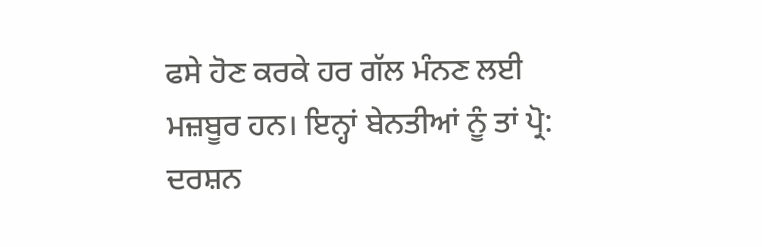ਫਸੇ ਹੋਣ ਕਰਕੇ ਹਰ ਗੱਲ ਮੰਨਣ ਲਈ ਮਜ਼ਬੂਰ ਹਨ। ਇਨ੍ਹਾਂ ਬੇਨਤੀਆਂ ਨੂੰ ਤਾਂ ਪ੍ਰੋ: ਦਰਸ਼ਨ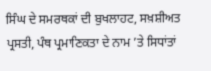ਸਿੰਘ ਦੇ ਸਮਰਥਕਾਂ ਦੀ ਬੁਖਲਾਹਟ, ਸਖ਼ਸ਼ੀਅਤ ਪ੍ਰਸਤੀ, ਪੰਥ ਪ੍ਰਮਾਣਿਕਤਾ ਦੇ ਨਾਮ ’ਤੇ ਸਿਧਾਂਤਾਂ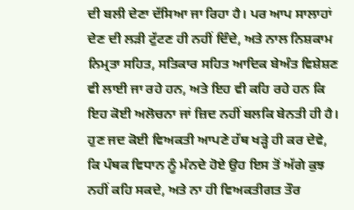ਦੀ ਬਲੀ ਦੇਣਾ ਦੱਸਿਆ ਜਾ ਰਿਹਾ ਹੈ। ਪਰ ਆਪ ਸਾਲਾਹਾਂ ਦੇਣ ਦੀ ਲੜੀ ਟੁੱਟਣ ਹੀ ਨਹੀਂ ਦਿੰਦੇ, ਅਤੇ ਨਾਲ ਨਿਸ਼ਕਾਮ ਨਿਮ੍ਰਤਾ ਸਹਿਤ, ਸਤਿਕਾਰ ਸਹਿਤ ਆਦਿਕ ਬੇਅੰਤ ਵਿਸ਼ੇਸ਼ਣ ਵੀ ਲਾਈ ਜਾ ਰਹੇ ਹਨ, ਅਤੇ ਇਹ ਵੀ ਕਹਿ ਰਹੇ ਹਨ ਕਿ ਇਹ ਕੋਈ ਅਲੋਚਨਾ ਜਾਂ ਜ਼ਿਦ ਨਹੀਂ ਬਲਕਿ ਬੇਨਤੀ ਹੀ ਹੈ। ਹੁਣ ਜਦ ਕੋਈ ਵਿਅਕਤੀ ਆਪਣੇ ਹੱਥ ਖੜ੍ਹੇ ਹੀ ਕਰ ਦੇਵੇ, ਕਿ ਪੰਥਕ ਵਿਧਾਨ ਨੂੰ ਮੰਨਦੇ ਹੋਏ ਉਹ ਇਸ ਤੋਂ ਅੱਗੇ ਕੁਝ ਨਹੀਂ ਕਹਿ ਸਕਦੇ, ਅਤੇ ਨਾ ਹੀ ਵਿਅਕਤੀਗਤ ਤੌਰ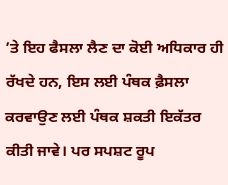’ਤੇ ਇਹ ਫੈਸਲਾ ਲੈਣ ਦਾ ਕੋਈ ਅਧਿਕਾਰ ਹੀ ਰੱਖਦੇ ਹਨ, ਇਸ ਲਈ ਪੰਥਕ ਫ਼ੈਸਲਾ ਕਰਵਾਉਣ ਲਈ ਪੰਥਕ ਸ਼ਕਤੀ ਇਕੱਤਰ ਕੀਤੀ ਜਾਵੇ। ਪਰ ਸਪਸ਼ਟ ਰੂਪ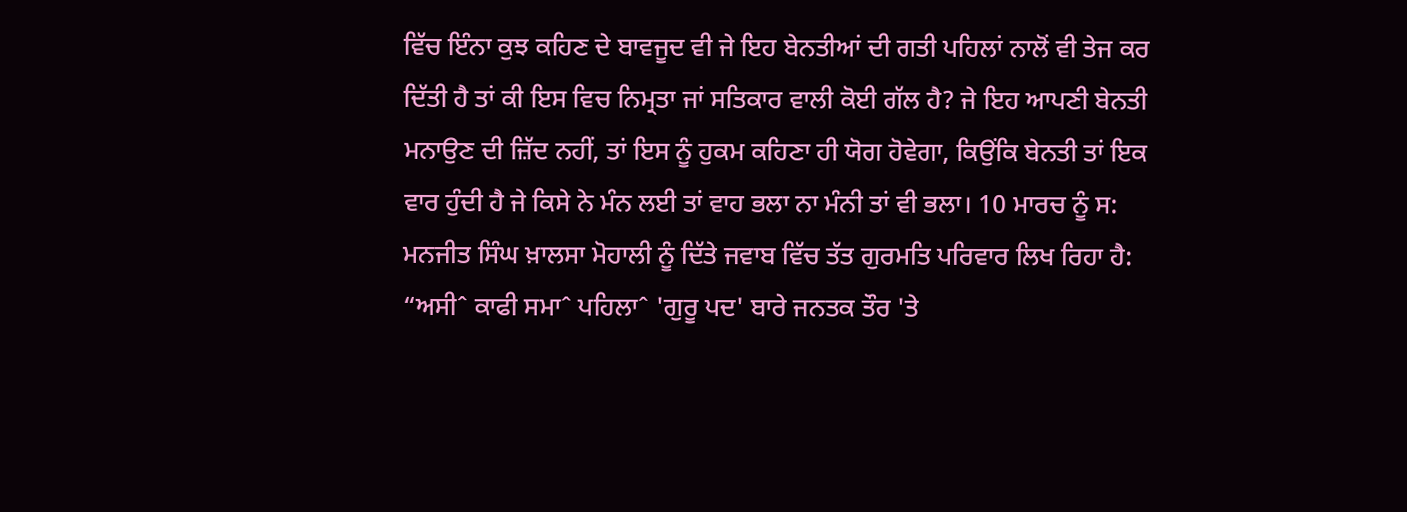ਵਿੱਚ ਇੰਨਾ ਕੁਝ ਕਹਿਣ ਦੇ ਬਾਵਜੂਦ ਵੀ ਜੇ ਇਹ ਬੇਨਤੀਆਂ ਦੀ ਗਤੀ ਪਹਿਲਾਂ ਨਾਲੋਂ ਵੀ ਤੇਜ ਕਰ ਦਿੱਤੀ ਹੈ ਤਾਂ ਕੀ ਇਸ ਵਿਚ ਨਿਮ੍ਰਤਾ ਜਾਂ ਸਤਿਕਾਰ ਵਾਲੀ ਕੋਈ ਗੱਲ ਹੈ? ਜੇ ਇਹ ਆਪਣੀ ਬੇਨਤੀ ਮਨਾਉਣ ਦੀ ਜ਼ਿੱਦ ਨਹੀਂ, ਤਾਂ ਇਸ ਨੂੰ ਹੁਕਮ ਕਹਿਣਾ ਹੀ ਯੋਗ ਹੋਵੇਗਾ, ਕਿਉਂਕਿ ਬੇਨਤੀ ਤਾਂ ਇਕ ਵਾਰ ਹੁੰਦੀ ਹੈ ਜੇ ਕਿਸੇ ਨੇ ਮੰਨ ਲਈ ਤਾਂ ਵਾਹ ਭਲਾ ਨਾ ਮੰਨੀ ਤਾਂ ਵੀ ਭਲਾ। 10 ਮਾਰਚ ਨੂੰ ਸ: ਮਨਜੀਤ ਸਿੰਘ ਖ਼ਾਲਸਾ ਮੋਹਾਲੀ ਨੂੰ ਦਿੱਤੇ ਜਵਾਬ ਵਿੱਚ ਤੱਤ ਗੁਰਮਤਿ ਪਰਿਵਾਰ ਲਿਖ ਰਿਹਾ ਹੈ: “ਅਸੀˆ ਕਾਫੀ ਸਮਾˆ ਪਹਿਲਾˆ 'ਗੁਰੂ ਪਦ' ਬਾਰੇ ਜਨਤਕ ਤੌਰ 'ਤੇ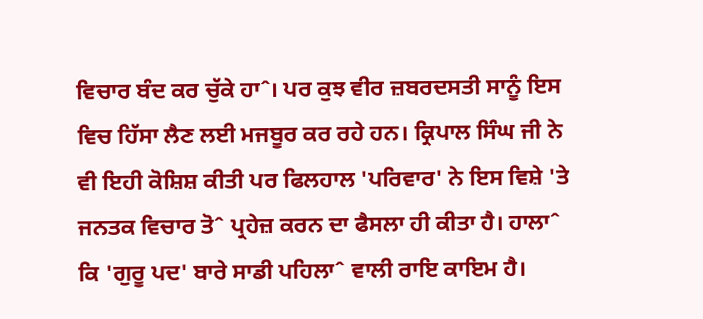ਵਿਚਾਰ ਬੰਦ ਕਰ ਚੁੱਕੇ ਹਾˆ। ਪਰ ਕੁਝ ਵੀਰ ਜ਼ਬਰਦਸਤੀ ਸਾਨੂੰ ਇਸ ਵਿਚ ਹਿੱਸਾ ਲੈਣ ਲਈ ਮਜਬੂਰ ਕਰ ਰਹੇ ਹਨ। ਕ੍ਰਿਪਾਲ ਸਿੰਘ ਜੀ ਨੇ ਵੀ ਇਹੀ ਕੋਸ਼ਿਸ਼ ਕੀਤੀ ਪਰ ਫਿਲਹਾਲ 'ਪਰਿਵਾਰ' ਨੇ ਇਸ ਵਿਸ਼ੇ 'ਤੇ ਜਨਤਕ ਵਿਚਾਰ ਤੋˆ ਪ੍ਰਹੇਜ਼ ਕਰਨ ਦਾ ਫੈਸਲਾ ਹੀ ਕੀਤਾ ਹੈ। ਹਾਲਾˆ ਕਿ 'ਗੁਰੂ ਪਦ' ਬਾਰੇ ਸਾਡੀ ਪਹਿਲਾˆ ਵਾਲੀ ਰਾਇ ਕਾਇਮ ਹੈ।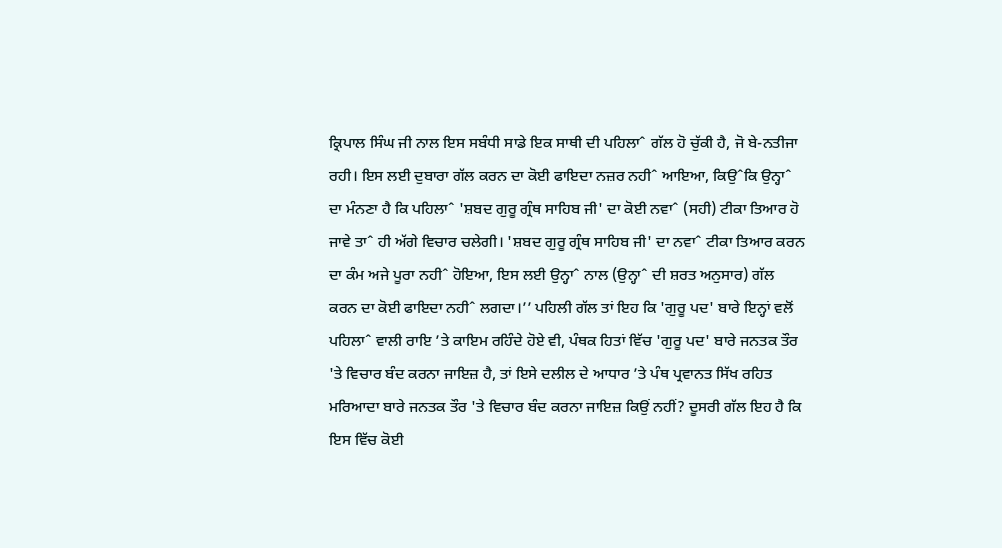ਕ੍ਰਿਪਾਲ ਸਿੰਘ ਜੀ ਨਾਲ ਇਸ ਸਬੰਧੀ ਸਾਡੇ ਇਕ ਸਾਥੀ ਦੀ ਪਹਿਲਾˆ ਗੱਲ ਹੋ ਚੁੱਕੀ ਹੈ, ਜੋ ਬੇ-ਨਤੀਜਾ ਰਹੀ। ਇਸ ਲਈ ਦੁਬਾਰਾ ਗੱਲ ਕਰਨ ਦਾ ਕੋਈ ਫਾਇਦਾ ਨਜ਼ਰ ਨਹੀˆ ਆਇਆ, ਕਿਉˆਕਿ ਉਨ੍ਹਾˆ ਦਾ ਮੰਨਣਾ ਹੈ ਕਿ ਪਹਿਲਾˆ 'ਸ਼ਬਦ ਗੁਰੂ ਗ੍ਰੰਥ ਸਾਹਿਬ ਜੀ' ਦਾ ਕੋਈ ਨਵਾˆ (ਸਹੀ) ਟੀਕਾ ਤਿਆਰ ਹੋ ਜਾਵੇ ਤਾˆ ਹੀ ਅੱਗੇ ਵਿਚਾਰ ਚਲੇਗੀ। 'ਸ਼ਬਦ ਗੁਰੂ ਗ੍ਰੰਥ ਸਾਹਿਬ ਜੀ' ਦਾ ਨਵਾˆ ਟੀਕਾ ਤਿਆਰ ਕਰਨ ਦਾ ਕੰਮ ਅਜੇ ਪੂਰਾ ਨਹੀˆ ਹੋਇਆ, ਇਸ ਲਈ ਉਨ੍ਹਾˆ ਨਾਲ (ਉਨ੍ਹਾˆ ਦੀ ਸ਼ਰਤ ਅਨੁਸਾਰ) ਗੱਲ ਕਰਨ ਦਾ ਕੋਈ ਫਾਇਦਾ ਨਹੀˆ ਲਗਦਾ।’’ ਪਹਿਲੀ ਗੱਲ ਤਾਂ ਇਹ ਕਿ 'ਗੁਰੂ ਪਦ' ਬਾਰੇ ਇਨ੍ਹਾਂ ਵਲੋਂ ਪਹਿਲਾˆ ਵਾਲੀ ਰਾਇ ’ਤੇ ਕਾਇਮ ਰਹਿੰਦੇ ਹੋਏ ਵੀ, ਪੰਥਕ ਹਿਤਾਂ ਵਿੱਚ 'ਗੁਰੂ ਪਦ' ਬਾਰੇ ਜਨਤਕ ਤੌਰ 'ਤੇ ਵਿਚਾਰ ਬੰਦ ਕਰਨਾ ਜਾਇਜ਼ ਹੈ, ਤਾਂ ਇਸੇ ਦਲੀਲ ਦੇ ਆਧਾਰ ’ਤੇ ਪੰਥ ਪ੍ਰਵਾਨਤ ਸਿੱਖ ਰਹਿਤ ਮਰਿਆਦਾ ਬਾਰੇ ਜਨਤਕ ਤੌਰ 'ਤੇ ਵਿਚਾਰ ਬੰਦ ਕਰਨਾ ਜਾਇਜ਼ ਕਿਉਂ ਨਹੀਂ? ਦੂਸਰੀ ਗੱਲ ਇਹ ਹੈ ਕਿ ਇਸ ਵਿੱਚ ਕੋਈ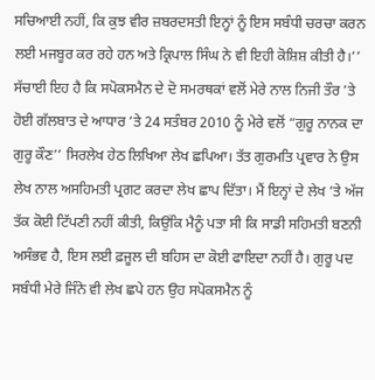ਸਚਿਆਈ ਨਹੀਂ, ਕਿ ਕੁਝ ਵੀਰ ਜ਼ਬਰਦਸਤੀ ਇਨ੍ਹਾਂ ਨੂੰ ਇਸ ਸਬੰਧੀ ਚਰਚਾ ਕਰਨ ਲਈ ਮਜਬੂਰ ਕਰ ਰਹੇ ਹਨ ਅਤੇ ਕ੍ਰਿਪਾਲ ਸਿੰਘ ਨੇ ਵੀ ਇਹੀ ਕੋਸ਼ਿਸ਼ ਕੀਤੀ ਹੈ।’’ ਸੱਚਾਈ ਇਹ ਹੈ ਕਿ ਸਪੋਕਸਮੈਨ ਦੇ ਦੋ ਸਮਰਥਕਾਂ ਵਲੋਂ ਮੇਰੇ ਨਾਲ ਨਿਜੀ ਤੌਰ ’ਤੇ ਹੋਈ ਗੱਲਬਾਤ ਦੇ ਆਧਾਰ ’ਤੇ 24 ਸਤੰਬਰ 2010 ਨੂੰ ਮੇਰੇ ਵਲੋਂ “ਗੁਰੂ ਨਾਨਕ ਦਾ ਗੁਰੂ ਕੌਣ’’ ਸਿਰਲੇਖ ਹੇਠ ਲਿਖਿਆ ਲੇਖ ਛਪਿਆ। ਤੱਤ ਗੁਰਮਤਿ ਪ੍ਰਵਾਰ ਨੇ ਉਸ ਲੇਖ ਨਾਲ ਅਸਹਿਮਤੀ ਪ੍ਰਗਟ ਕਰਦਾ ਲੇਖ ਛਾਪ ਦਿੱਤਾ। ਮੈਂ ਇਨ੍ਹਾਂ ਦੇ ਲੇਖ ’ਤੇ ਅੱਜ ਤੱਕ ਕੋਈ ਟਿੱਪਣੀ ਨਹੀਂ ਕੀਤੀ, ਕਿਉਂਕਿ ਮੈਨੂੰ ਪਤਾ ਸੀ ਕਿ ਸਾਡੀ ਸਹਿਮਤੀ ਬਣਨੀ ਅਸੰਭਵ ਹੈ, ਇਸ ਲਈ ਫ਼ਜੂਲ ਦੀ ਬਹਿਸ ਦਾ ਕੋਈ ਫਾਇਦਾ ਨਹੀਂ ਹੈ। ਗੁਰੂ ਪਦ ਸਬੰਧੀ ਮੇਰੇ ਜਿੰਨੇ ਵੀ ਲੇਖ ਛਪੇ ਹਨ ਉਹ ਸਪੋਕਸਮੈਨ ਨੂੰ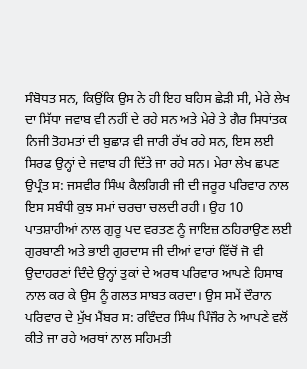ਸੰਬੋਧਤ ਸਨ, ਕਿਉਂਕਿ ਉਸ ਨੇ ਹੀ ਇਹ ਬਹਿਸ ਛੇੜੀ ਸੀ, ਮੇਰੇ ਲੇਖ ਦਾ ਸਿੱਧਾ ਜਵਾਬ ਵੀ ਨਹੀਂ ਦੇ ਰਹੇ ਸਨ ਅਤੇ ਮੇਰੇ ਤੇ ਗੈਰ ਸਿਧਾਂਤਕ ਨਿਜੀ ਤੋਹਮਤਾਂ ਦੀ ਬੁਛਾੜ ਵੀ ਜਾਰੀ ਰੱਖ ਰਹੇ ਸਨ, ਇਸ ਲਈ ਸਿਰਫ ਉਨ੍ਹਾਂ ਦੇ ਜਵਾਬ ਹੀ ਦਿੱਤੇ ਜਾ ਰਹੇ ਸਨ। ਮੇਰਾ ਲੇਖ ਛਪਣ ਉਪ੍ਰੰਤ ਸ: ਜਸਵੀਰ ਸਿੰਘ ਕੈਲਗਿਰੀ ਜੀ ਦੀ ਜਰੂਰ ਪਰਿਵਾਰ ਨਾਲ ਇਸ ਸਬੰਧੀ ਕੁਝ ਸਮਾਂ ਚਰਚਾ ਚਲਦੀ ਰਹੀ। ਉਹ 10 ਪਾਤਸ਼ਾਹੀਆਂ ਨਾਲ ਗੁਰੂ ਪਦ ਵਰਤਣ ਨੂੰ ਜਾਇਜ਼ ਠਹਿਰਾਉਣ ਲਈ ਗੁਰਬਾਣੀ ਅਤੇ ਭਾਈ ਗੁਰਦਾਸ ਜੀ ਦੀਆਂ ਵਾਰਾਂ ਵਿੱਚੋਂ ਜੋ ਵੀ ਉਦਾਹਰਣਾਂ ਦਿੰਦੇ ਉਨ੍ਹਾਂ ਤੁਕਾਂ ਦੇ ਅਰਥ ਪਰਿਵਾਰ ਆਪਣੇ ਹਿਸਾਬ ਨਾਲ ਕਰ ਕੇ ਉਸ ਨੂੰ ਗਲਤ ਸਾਬਤ ਕਰਦਾ। ਉਸ ਸਮੇਂ ਦੌਰਾਨ ਪਰਿਵਾਰ ਦੇ ਮੁੱਖ ਮੈਂਬਰ ਸ: ਰਵਿੰਦਰ ਸਿੰਘ ਪਿੰਜੌਰ ਨੇ ਆਪਣੇ ਵਲੋਂ ਕੀਤੇ ਜਾ ਰਹੇ ਅਰਥਾਂ ਨਾਲ ਸਹਿਮਤੀ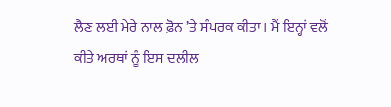ਲੈਣ ਲਈ ਮੇਰੇ ਨਾਲ ਫ਼ੋਨ ’ਤੇ ਸੰਪਰਕ ਕੀਤਾ। ਮੈਂ ਇਨ੍ਹਾਂ ਵਲੋਂ ਕੀਤੇ ਅਰਥਾਂ ਨੂੰ ਇਸ ਦਲੀਲ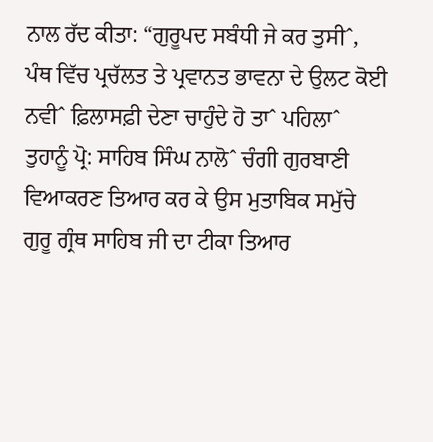ਨਾਲ ਰੱਦ ਕੀਤਾ: “ਗੁਰੂਪਦ ਸਬੰਧੀ ਜੇ ਕਰ ਤੁਸੀˆ, ਪੰਥ ਵਿੱਚ ਪ੍ਰਚੱਲਤ ਤੇ ਪ੍ਰਵਾਨਤ ਭਾਵਨਾ ਦੇ ਉਲਟ ਕੋਈ ਨਵੀˆ ਫ਼ਿਲਾਸਫ਼ੀ ਦੇਣਾ ਚਾਹੁੰਦੇ ਹੋ ਤਾˆ ਪਹਿਲਾˆ ਤੁਹਾਨੂੰ ਪ੍ਰੋ: ਸਾਹਿਬ ਸਿੰਘ ਨਾਲੋˆ ਚੰਗੀ ਗੁਰਬਾਣੀ ਵਿਆਕਰਣ ਤਿਆਰ ਕਰ ਕੇ ਉਸ ਮੁਤਾਬਿਕ ਸਮੁੱਚੇ ਗੁਰੂ ਗ੍ਰੰਥ ਸਾਹਿਬ ਜੀ ਦਾ ਟੀਕਾ ਤਿਆਰ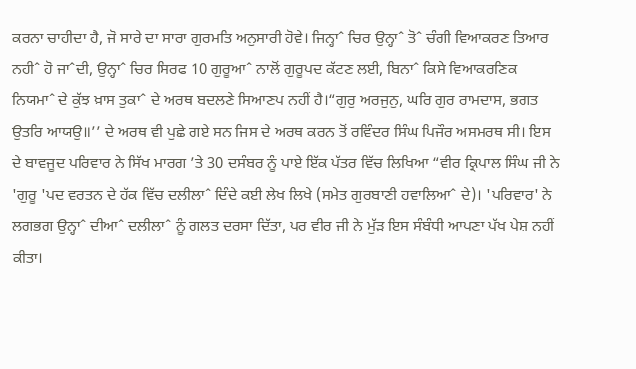ਕਰਨਾ ਚਾਹੀਦਾ ਹੈ, ਜੋ ਸਾਰੇ ਦਾ ਸਾਰਾ ਗੁਰਮਤਿ ਅਨੁਸਾਰੀ ਹੋਵੇ। ਜਿਨ੍ਹਾˆ ਚਿਰ ਉਨ੍ਹਾˆ ਤੋˆ ਚੰਗੀ ਵਿਆਕਰਣ ਤਿਆਰ ਨਹੀˆ ਹੋ ਜਾˆਦੀ, ਉਨ੍ਹਾˆ ਚਿਰ ਸਿਰਫ 10 ਗੁਰੂਆˆ ਨਾਲੋਂ ਗੁਰੂਪਦ ਕੱਟਣ ਲਈ, ਬਿਨਾˆ ਕਿਸੇ ਵਿਆਕਰਣਿਕ ਨਿਯਮਾˆ ਦੇ ਕੁੱਝ ਖ਼ਾਸ ਤੁਕਾˆ ਦੇ ਅਰਥ ਬਦਲਣੇ ਸਿਆਣਪ ਨਹੀਂ ਹੈ।“ਗੁਰੁ ਅਰਜੁਨੁ, ਘਰਿ ਗੁਰ ਰਾਮਦਾਸ, ਭਗਤ ਉਤਰਿ ਆਯਉ॥’’ ਦੇ ਅਰਥ ਵੀ ਪੁਛੇ ਗਏ ਸਨ ਜਿਸ ਦੇ ਅਰਥ ਕਰਨ ਤੋਂ ਰਵਿੰਦਰ ਸਿੰਘ ਪਿਜੌਰ ਅਸਮਰਥ ਸੀ। ਇਸ ਦੇ ਬਾਵਜੂਦ ਪਰਿਵਾਰ ਨੇ ਸਿੱਖ ਮਾਰਗ ’ਤੇ 30 ਦਸੰਬਰ ਨੂੰ ਪਾਏ ਇੱਕ ਪੱਤਰ ਵਿੱਚ ਲਿਖਿਆ “ਵੀਰ ਕ੍ਰਿਪਾਲ ਸਿੰਘ ਜੀ ਨੇ 'ਗੁਰੂ 'ਪਦ ਵਰਤਨ ਦੇ ਹੱਕ ਵਿੱਚ ਦਲੀਲਾˆ ਦਿੰਦੇ ਕਈ ਲੇਖ ਲਿਖੇ (ਸਮੇਤ ਗੁਰਬਾਣੀ ਹਵਾਲਿਆˆ ਦੇ)। 'ਪਰਿਵਾਰ' ਨੇ ਲਗਭਗ ਉਨ੍ਹਾˆ ਦੀਆˆ ਦਲੀਲਾˆ ਨੂੰ ਗਲਤ ਦਰਸਾ ਦਿੱਤਾ, ਪਰ ਵੀਰ ਜੀ ਨੇ ਮੁੱੜ ਇਸ ਸੰਬੰਧੀ ਆਪਣਾ ਪੱਖ ਪੇਸ਼ ਨਹੀਂ ਕੀਤਾ।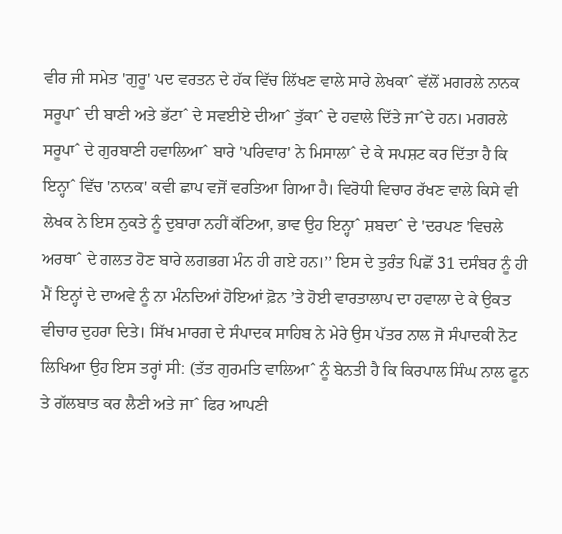ਵੀਰ ਜੀ ਸਮੇਤ 'ਗੁਰੂ' ਪਦ ਵਰਤਨ ਦੇ ਹੱਕ ਵਿੱਚ ਲਿੱਖਣ ਵਾਲੇ ਸਾਰੇ ਲੇਖਕਾˆ ਵੱਲੋਂ ਮਗਰਲੇ ਨਾਨਕ ਸਰੂਪਾˆ ਦੀ ਬਾਣੀ ਅਤੇ ਭੱਟਾˆ ਦੇ ਸਵਈਏ ਦੀਆˆ ਤੁੱਕਾˆ ਦੇ ਹਵਾਲੇ ਦਿੱਤੇ ਜਾˆਦੇ ਹਨ। ਮਗਰਲੇ ਸਰੂਪਾˆ ਦੇ ਗੁਰਬਾਣੀ ਹਵਾਲਿਆˆ ਬਾਰੇ 'ਪਰਿਵਾਰ' ਨੇ ਮਿਸਾਲਾˆ ਦੇ ਕੇ ਸਪਸ਼ਟ ਕਰ ਦਿੱਤਾ ਹੈ ਕਿ ਇਨ੍ਹਾˆ ਵਿੱਚ 'ਨਾਨਕ' ਕਵੀ ਛਾਪ ਵਜੋਂ ਵਰਤਿਆ ਗਿਆ ਹੈ। ਵਿਰੋਧੀ ਵਿਚਾਰ ਰੱਖਣ ਵਾਲੇ ਕਿਸੇ ਵੀ ਲੇਖਕ ਨੇ ਇਸ ਨੁਕਤੇ ਨੂੰ ਦੁਬਾਰਾ ਨਹੀਂ ਕੱਟਿਆ, ਭਾਵ ਉਹ ਇਨ੍ਹਾˆ ਸ਼ਬਦਾˆ ਦੇ 'ਦਰਪਣ 'ਵਿਚਲੇ ਅਰਥਾˆ ਦੇ ਗਲਤ ਹੋਣ ਬਾਰੇ ਲਗਭਗ ਮੰਨ ਹੀ ਗਏ ਹਨ।’’ ਇਸ ਦੇ ਤੁਰੰਤ ਪਿਛੋਂ 31 ਦਸੰਬਰ ਨੂੰ ਹੀ ਮੈਂ ਇਨ੍ਹਾਂ ਦੇ ਦਾਅਵੇ ਨੂੰ ਨਾ ਮੰਨਦਿਆਂ ਹੋਇਆਂ ਫ਼ੋਨ ’ਤੇ ਹੋਈ ਵਾਰਤਾਲਾਪ ਦਾ ਹਵਾਲਾ ਦੇ ਕੇ ਉਕਤ ਵੀਚਾਰ ਦੁਹਰਾ ਦਿਤੇ। ਸਿੱਖ ਮਾਰਗ ਦੇ ਸੰਪਾਦਕ ਸਾਹਿਬ ਨੇ ਮੇਰੇ ਉਸ ਪੱਤਰ ਨਾਲ ਜੋ ਸੰਪਾਦਕੀ ਨੋਟ ਲਿਖਿਆ ਉਹ ਇਸ ਤਰ੍ਹਾਂ ਸੀ: (ਤੱਤ ਗੁਰਮਤਿ ਵਾਲਿਆˆ ਨੂੰ ਬੇਨਤੀ ਹੈ ਕਿ ਕਿਰਪਾਲ ਸਿੰਘ ਨਾਲ ਫੂਨ ਤੇ ਗੱਲਬਾਤ ਕਰ ਲੈਣੀ ਅਤੇ ਜਾˆ ਫਿਰ ਆਪਣੀ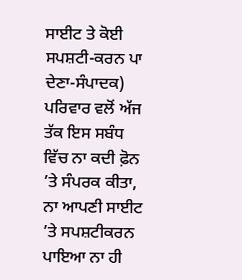ਸਾਈਟ ਤੇ ਕੋਈ ਸਪਸ਼ਟੀ-ਕਰਨ ਪਾ ਦੇਣਾ-ਸੰਪਾਦਕ) ਪਰਿਵਾਰ ਵਲੋਂ ਅੱਜ ਤੱਕ ਇਸ ਸਬੰਧ ਵਿੱਚ ਨਾ ਕਦੀ ਫ਼ੋਨ ’ਤੇ ਸੰਪਰਕ ਕੀਤਾ, ਨਾ ਆਪਣੀ ਸਾਈਟ ’ਤੇ ਸਪਸ਼ਟੀਕਰਨ ਪਾਇਆ ਨਾ ਹੀ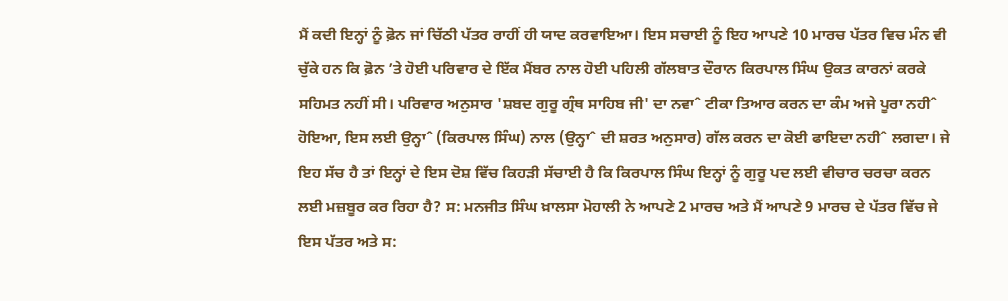ਮੈਂ ਕਦੀ ਇਨ੍ਹਾਂ ਨੂੰ ਫ਼ੋਨ ਜਾਂ ਚਿੱਠੀ ਪੱਤਰ ਰਾਹੀਂ ਹੀ ਯਾਦ ਕਰਵਾਇਆ। ਇਸ ਸਚਾਈ ਨੂੰ ਇਹ ਆਪਣੇ 10 ਮਾਰਚ ਪੱਤਰ ਵਿਚ ਮੰਨ ਵੀ ਚੁੱਕੇ ਹਨ ਕਿ ਫ਼ੋਨ ’ਤੇ ਹੋਈ ਪਰਿਵਾਰ ਦੇ ਇੱਕ ਮੈਂਬਰ ਨਾਲ ਹੋਈ ਪਹਿਲੀ ਗੱਲਬਾਤ ਦੌਰਾਨ ਕਿਰਪਾਲ ਸਿੰਘ ਉਕਤ ਕਾਰਨਾਂ ਕਰਕੇ ਸਹਿਮਤ ਨਹੀਂ ਸੀ। ਪਰਿਵਾਰ ਅਨੁਸਾਰ 'ਸ਼ਬਦ ਗੁਰੂ ਗ੍ਰੰਥ ਸਾਹਿਬ ਜੀ' ਦਾ ਨਵਾˆ ਟੀਕਾ ਤਿਆਰ ਕਰਨ ਦਾ ਕੰਮ ਅਜੇ ਪੂਰਾ ਨਹੀˆ ਹੋਇਆ, ਇਸ ਲਈ ਉਨ੍ਹਾˆ (ਕਿਰਪਾਲ ਸਿੰਘ) ਨਾਲ (ਉਨ੍ਹਾˆ ਦੀ ਸ਼ਰਤ ਅਨੁਸਾਰ) ਗੱਲ ਕਰਨ ਦਾ ਕੋਈ ਫਾਇਦਾ ਨਹੀˆ ਲਗਦਾ। ਜੇ ਇਹ ਸੱਚ ਹੈ ਤਾਂ ਇਨ੍ਹਾਂ ਦੇ ਇਸ ਦੋਸ਼ ਵਿੱਚ ਕਿਹੜੀ ਸੱਚਾਈ ਹੈ ਕਿ ਕਿਰਪਾਲ ਸਿੰਘ ਇਨ੍ਹਾਂ ਨੂੰ ਗੁਰੂ ਪਦ ਲਈ ਵੀਚਾਰ ਚਰਚਾ ਕਰਨ ਲਈ ਮਜ਼ਬੂਰ ਕਰ ਰਿਹਾ ਹੈ? ਸ: ਮਨਜੀਤ ਸਿੰਘ ਖ਼ਾਲਸਾ ਮੋਹਾਲੀ ਨੇ ਆਪਣੇ 2 ਮਾਰਚ ਅਤੇ ਮੈਂ ਆਪਣੇ 9 ਮਾਰਚ ਦੇ ਪੱਤਰ ਵਿੱਚ ਜੇ ਇਸ ਪੱਤਰ ਅਤੇ ਸ: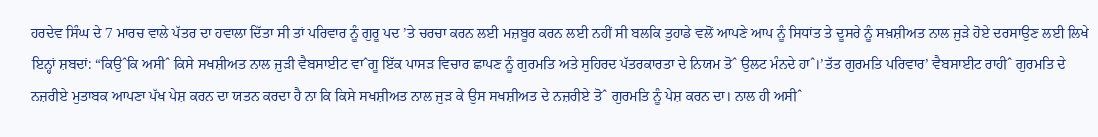ਹਰਦੇਵ ਸਿੰਘ ਦੇ 7 ਮਾਰਚ ਵਾਲੇ ਪੱਤਰ ਦਾ ਹਵਾਲਾ ਦਿੱਤਾ ਸੀ ਤਾਂ ਪਰਿਵਾਰ ਨੂੰ ਗੁਰੂ ਪਦ ’ਤੇ ਚਰਚਾ ਕਰਨ ਲਈ ਮਜ਼ਬੂਰ ਕਰਨ ਲਈ ਨਹੀਂ ਸੀ ਬਲਕਿ ਤੁਹਾਡੇ ਵਲੋਂ ਆਪਣੇ ਆਪ ਨੂੰ ਸਿਧਾਂਤ ਤੇ ਦੂਸਰੇ ਨੂੰ ਸਖ਼ਸ਼ੀਅਤ ਨਾਲ ਜੁੜੇ ਹੋਏ ਦਰਸਾਉਣ ਲਈ ਲਿਖੇ ਇਨ੍ਹਾਂ ਸ਼ਬਦਾਂ: “ਕਿਉˆਕਿ ਅਸੀˆ ਕਿਸੇ ਸਖਸ਼ੀਅਤ ਨਾਲ ਜੁੜੀ ਵੈਬਸਾਈਟ ਵਾˆਗੂ ਇੱਕ ਪਾਸੜ ਵਿਚਾਰ ਛਾਪਣ ਨੂੰ ਗੁਰਮਤਿ ਅਤੇ ਸੁਹਿਰਦ ਪੱਤਰਕਾਰਤਾ ਦੇ ਨਿਯਮ ਤੋˆ ਉਲਟ ਮੰਨਦੇ ਹਾˆ।’ਤੱਤ ਗੁਰਮਤਿ ਪਰਿਵਾਰ’ ਵੈਬਸਾਈਟ ਰਾਹੀˆ ਗੁਰਮਤਿ ਦੇ ਨਜ਼ਰੀਏ ਮੁਤਾਬਕ ਆਪਣਾ ਪੱਖ ਪੇਸ਼ ਕਰਨ ਦਾ ਯਤਨ ਕਰਦਾ ਹੈ ਨਾ ਕਿ ਕਿਸੇ ਸਖਸ਼ੀਅਤ ਨਾਲ ਜੁੜ ਕੇ ਉਸ ਸਖਸ਼ੀਅਤ ਦੇ ਨਜ਼ਰੀਏ ਤੋˆ ਗੁਰਮਤਿ ਨੂੰ ਪੇਸ਼ ਕਰਨ ਦਾ। ਨਾਲ ਹੀ ਅਸੀˆ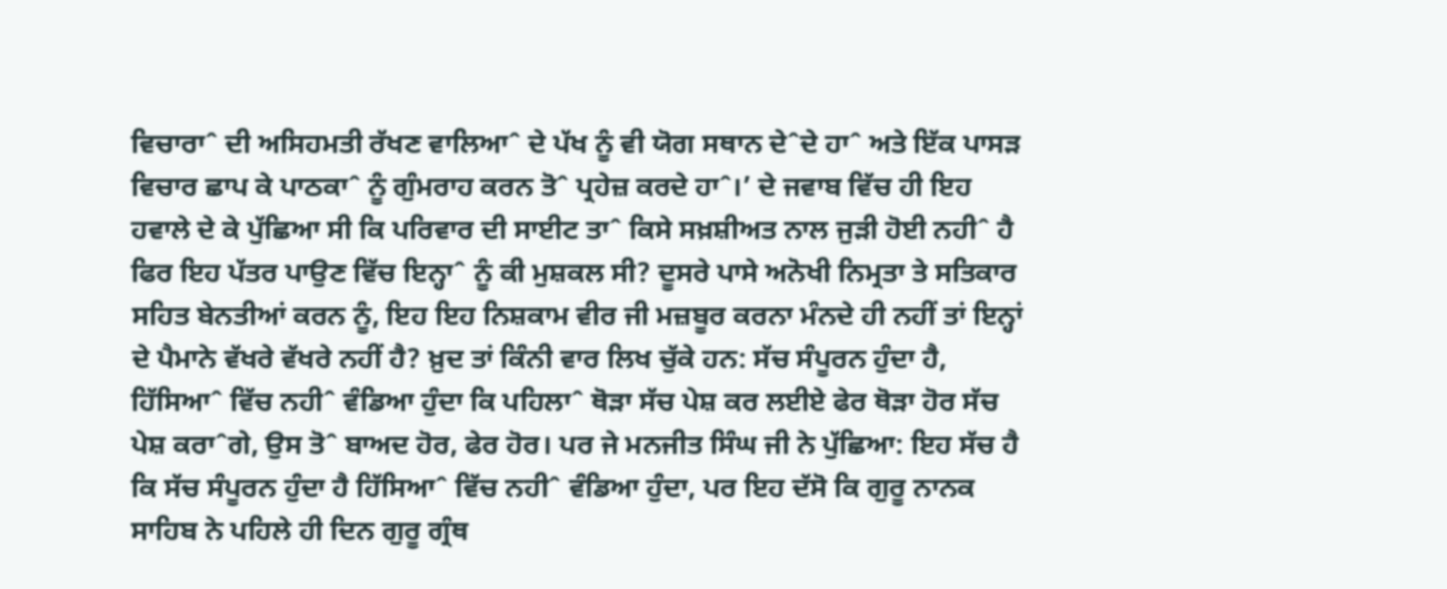ਵਿਚਾਰਾˆ ਦੀ ਅਸਿਹਮਤੀ ਰੱਖਣ ਵਾਲਿਆˆ ਦੇ ਪੱਖ ਨੂੰ ਵੀ ਯੋਗ ਸਥਾਨ ਦੇˆਦੇ ਹਾˆ ਅਤੇ ਇੱਕ ਪਾਸੜ ਵਿਚਾਰ ਛਾਪ ਕੇ ਪਾਠਕਾˆ ਨੂੰ ਗੁੰਮਰਾਹ ਕਰਨ ਤੋˆ ਪ੍ਰਹੇਜ਼ ਕਰਦੇ ਹਾˆ।’ ਦੇ ਜਵਾਬ ਵਿੱਚ ਹੀ ਇਹ ਹਵਾਲੇ ਦੇ ਕੇ ਪੁੱਛਿਆ ਸੀ ਕਿ ਪਰਿਵਾਰ ਦੀ ਸਾਈਟ ਤਾˆ ਕਿਸੇ ਸਖ਼ਸ਼ੀਅਤ ਨਾਲ ਜੁੜੀ ਹੋਈ ਨਹੀˆ ਹੈ ਫਿਰ ਇਹ ਪੱਤਰ ਪਾਉਣ ਵਿੱਚ ਇਨ੍ਹਾˆ ਨੂੰ ਕੀ ਮੁਸ਼ਕਲ ਸੀ? ਦੂਸਰੇ ਪਾਸੇ ਅਨੋਖੀ ਨਿਮ੍ਰਤਾ ਤੇ ਸਤਿਕਾਰ ਸਹਿਤ ਬੇਨਤੀਆਂ ਕਰਨ ਨੂੰ, ਇਹ ਇਹ ਨਿਸ਼ਕਾਮ ਵੀਰ ਜੀ ਮਜ਼ਬੂਰ ਕਰਨਾ ਮੰਨਦੇ ਹੀ ਨਹੀਂ ਤਾਂ ਇਨ੍ਹਾਂ ਦੇ ਪੈਮਾਨੇ ਵੱਖਰੇ ਵੱਖਰੇ ਨਹੀਂ ਹੈ? ਖ਼ੁਦ ਤਾਂ ਕਿੰਨੀ ਵਾਰ ਲਿਖ ਚੁੱਕੇ ਹਨ: ਸੱਚ ਸੰਪੂਰਨ ਹੁੰਦਾ ਹੈ, ਹਿੱਸਿਆˆ ਵਿੱਚ ਨਹੀˆ ਵੰਡਿਆ ਹੁੰਦਾ ਕਿ ਪਹਿਲਾˆ ਥੋੜਾ ਸੱਚ ਪੇਸ਼ ਕਰ ਲਈਏ ਫੇਰ ਥੋੜਾ ਹੋਰ ਸੱਚ ਪੇਸ਼ ਕਰਾˆਗੇ, ਉਸ ਤੋˆ ਬਾਅਦ ਹੋਰ, ਫੇਰ ਹੋਰ। ਪਰ ਜੇ ਮਨਜੀਤ ਸਿੰਘ ਜੀ ਨੇ ਪੁੱਛਿਆ: ਇਹ ਸੱਚ ਹੈ ਕਿ ਸੱਚ ਸੰਪੂਰਨ ਹੁੰਦਾ ਹੈ ਹਿੱਸਿਆˆ ਵਿੱਚ ਨਹੀˆ ਵੰਡਿਆ ਹੁੰਦਾ, ਪਰ ਇਹ ਦੱਸੋ ਕਿ ਗੁਰੂ ਨਾਨਕ ਸਾਹਿਬ ਨੇ ਪਹਿਲੇ ਹੀ ਦਿਨ ਗੁਰੂ ਗ੍ਰੰਥ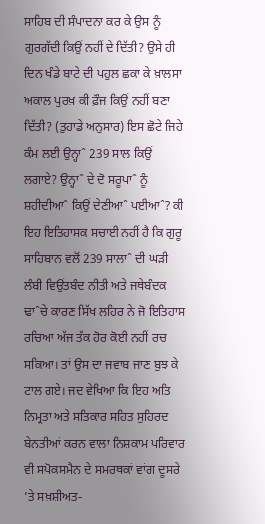ਸਾਹਿਬ ਦੀ ਸੰਪਾਦਨਾ ਕਰ ਕੇ ਉਸ ਨੂੰ ਗੁਰਗੱਦੀ ਕਿਉਂ ਨਹੀਂ ਦੇ ਦਿੱਤੀ? ਉਸੇ ਹੀ ਦਿਨ ਖੰਡੇ ਬਾਟੇ ਦੀ ਪਹੁਲ ਛਕਾ ਕੇ ਖ਼ਾਲਸਾ ਅਕਾਲ ਪੁਰਖ਼ ਕੀ ਫ਼ੌਜ ਕਿਉਂ ਨਹੀਂ ਬਣਾ ਦਿੱਤੀ? (ਤੁਹਾਡੇ ਅਨੁਸਾਰ) ਇਸ ਛੋਟੇ ਜਿਹੇ ਕੰਮ ਲਈ ਉਨ੍ਹਾˆ 239 ਸਾਲ ਕਿਉਂ ਲਗਾਏ? ਉਨ੍ਹਾˆ ਦੇ ਦੋ ਸਰੂਪਾˆ ਨੂੰ ਸ਼ਹੀਦੀਆˆ ਕਿਉਂ ਦੇਣੀਆˆ ਪਈਆˆ? ਕੀ ਇਹ ਇਤਿਹਾਸਕ ਸਚਾਈ ਨਹੀਂ ਹੈ ਕਿ ਗੁਰੂ ਸਾਹਿਬਾਨ ਵਲੋਂ 239 ਸਾਲਾˆ ਦੀ ਘੜੀ ਲੰਬੀ ਵਿਉਂਤਬੰਦ ਨੀਤੀ ਅਤੇ ਜਥੇਬੰਦਕ ਢਾˆਚੇ ਕਾਰਣ ਸਿੱਖ ਲਹਿਰ ਨੇ ਜੋ ਇਤਿਹਾਸ ਰਚਿਆ ਅੱਜ ਤੱਕ ਹੋਰ ਕੋਈ ਨਹੀਂ ਰਚ ਸਕਿਆ। ਤਾਂ ਉਸ ਦਾ ਜਵਾਬ ਜਾਣ ਬੁਝ ਕੇ ਟਾਲ ਗਏ। ਜਦ ਵੇਖਿਆ ਕਿ ਇਹ ਅਤਿ ਨਿਮ੍ਰਤਾ ਅਤੇ ਸਤਿਕਾਰ ਸਹਿਤ ਸੁਹਿਰਦ ਬੇਨਤੀਆਂ ਕਰਨ ਵਾਲਾ ਨਿਸ਼ਕਾਮ ਪਰਿਵਾਰ ਵੀ ਸਪੋਕਸਮੈਨ ਦੇ ਸਮਰਥਕਾਂ ਵਾਂਗ ਦੂਸਰੇ ’ਤੇ ਸਖ਼ਸ਼ੀਅਤ-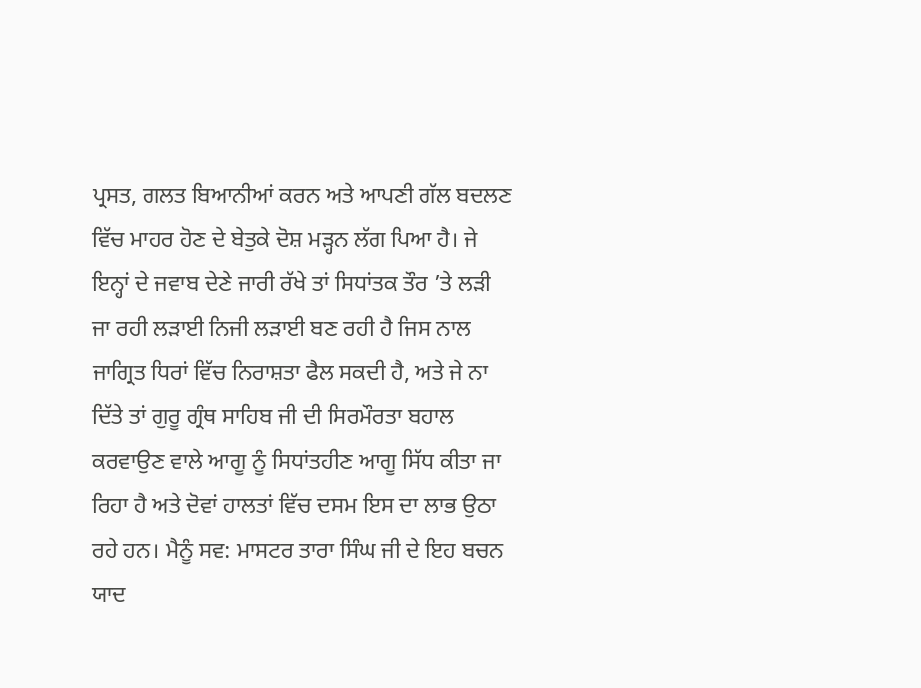ਪ੍ਰਸਤ, ਗਲਤ ਬਿਆਨੀਆਂ ਕਰਨ ਅਤੇ ਆਪਣੀ ਗੱਲ ਬਦਲਣ ਵਿੱਚ ਮਾਹਰ ਹੋਣ ਦੇ ਬੇਤੁਕੇ ਦੋਸ਼ ਮੜ੍ਹਨ ਲੱਗ ਪਿਆ ਹੈ। ਜੇ ਇਨ੍ਹਾਂ ਦੇ ਜਵਾਬ ਦੇਣੇ ਜਾਰੀ ਰੱਖੇ ਤਾਂ ਸਿਧਾਂਤਕ ਤੌਰ ’ਤੇ ਲੜੀ ਜਾ ਰਹੀ ਲੜਾਈ ਨਿਜੀ ਲੜਾਈ ਬਣ ਰਹੀ ਹੈ ਜਿਸ ਨਾਲ ਜਾਗ੍ਰਿਤ ਧਿਰਾਂ ਵਿੱਚ ਨਿਰਾਸ਼ਤਾ ਫੈਲ ਸਕਦੀ ਹੈ, ਅਤੇ ਜੇ ਨਾ ਦਿੱਤੇ ਤਾਂ ਗੁਰੂ ਗ੍ਰੰਥ ਸਾਹਿਬ ਜੀ ਦੀ ਸਿਰਮੌਰਤਾ ਬਹਾਲ ਕਰਵਾਉਣ ਵਾਲੇ ਆਗੂ ਨੂੰ ਸਿਧਾਂਤਹੀਣ ਆਗੂ ਸਿੱਧ ਕੀਤਾ ਜਾ ਰਿਹਾ ਹੈ ਅਤੇ ਦੋਵਾਂ ਹਾਲਤਾਂ ਵਿੱਚ ਦਸਮ ਇਸ ਦਾ ਲਾਭ ਉਠਾ ਰਹੇ ਹਨ। ਮੈਨੂੰ ਸਵ: ਮਾਸਟਰ ਤਾਰਾ ਸਿੰਘ ਜੀ ਦੇ ਇਹ ਬਚਨ ਯਾਦ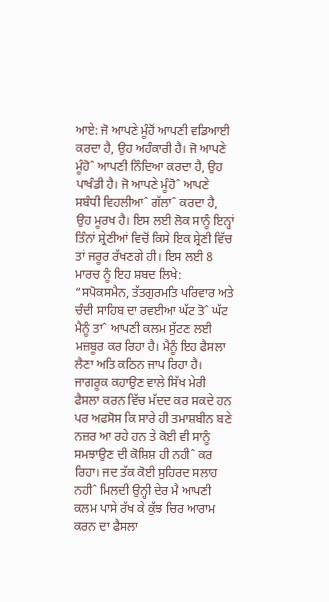ਆਏ: ਜੋ ਆਪਣੇ ਮੂੰਹੋਂ ਆਪਣੀ ਵਡਿਆਈ ਕਰਦਾ ਹੈ, ਉਹ ਅਹੰਕਾਰੀ ਹੈ। ਜੋ ਆਪਣੇ ਮੂੰਹੋˆ ਆਪਣੀ ਨਿੰਦਿਆ ਕਰਦਾ ਹੈ, ਉਹ ਪਾਖੰਡੀ ਹੈ। ਜੋ ਆਪਣੇ ਮੂੰਹੋˆ ਆਪਣੇ ਸਬੰਧੀ ਵਿਹਲੀਆˆ ਗੱਲਾˆ ਕਰਦਾ ਹੈ, ਉਹ ਮੂਰਖ ਹੈ। ਇਸ ਲਈ ਲੋਕ ਸਾਨੂੰ ਇਨ੍ਹਾਂ ਤਿੰਨਾਂ ਸ਼੍ਰੇਣੀਆਂ ਵਿਚੋਂ ਕਿਸੇ ਇਕ ਸ਼੍ਰੇਣੀ ਵਿੱਚ ਤਾਂ ਜਰੂਰ ਰੱਖਣਗੇ ਹੀ। ਇਸ ਲਈ 8 ਮਾਰਚ ਨੂੰ ਇਹ ਸ਼ਬਦ ਲਿਖੇ: “ਸਪੋਕਸਮੈਨ, ਤੱਤਗੁਰਮਤਿ ਪਰਿਵਾਰ ਅਤੇ ਚੰਦੀ ਸਾਹਿਬ ਦਾ ਰਵਈਆ ਘੱਟ ਤੋˆ ਘੱਟ ਮੈਨੂੰ ਤਾˆ ਆਪਣੀ ਕਲਮ ਸੁੱਟਣ ਲਈ ਮਜ਼ਬੂਰ ਕਰ ਰਿਹਾ ਹੈ। ਮੈਨੂੰ ਇਹ ਫੈਸਲਾ ਲੈਣਾ ਅਤਿ ਕਠਿਨ ਜਾਪ ਰਿਹਾ ਹੈ। ਜਾਗਰੂਕ ਕਹਾਉਣ ਵਾਲੇ ਸਿੱਖ ਮੇਰੀ ਫੈਸਲਾ ਕਰਨ ਵਿੱਚ ਮੱਦਦ ਕਰ ਸਕਦੇ ਹਨ ਪਰ ਅਫਸੋਸ ਕਿ ਸਾਰੇ ਹੀ ਤਮਾਸ਼ਬੀਨ ਬਣੇ ਨਜ਼ਰ ਆ ਰਹੇ ਹਨ ਤੇ ਕੋਈ ਵੀ ਸਾਨੂੰ ਸਮਝਾਉਣ ਦੀ ਕੋਸ਼ਿਸ਼ ਹੀ ਨਹੀˆ ਕਰ ਰਿਹਾ। ਜਦ ਤੱਕ ਕੋਈ ਸੁਹਿਰਦ ਸਲਾਹ ਨਹੀˆ ਮਿਲਦੀ ਉਨ੍ਹੀ ਦੇਰ ਮੈ ਆਪਣੀ ਕਲਮ ਪਾਸੇ ਰੱਖ ਕੇ ਕੁੱਝ ਚਿਰ ਆਰਾਮ ਕਰਨ ਦਾ ਫੈਸਲਾ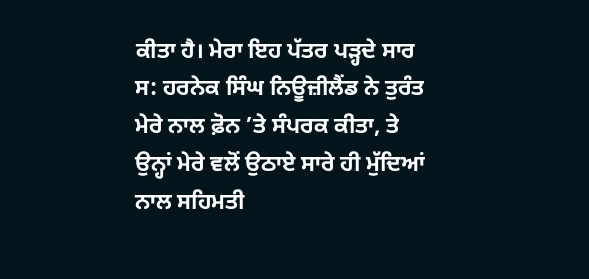ਕੀਤਾ ਹੈ। ਮੇਰਾ ਇਹ ਪੱਤਰ ਪੜ੍ਹਦੇ ਸਾਰ ਸ: ਹਰਨੇਕ ਸਿੰਘ ਨਿਊਜ਼ੀਲੈਂਡ ਨੇ ਤੁਰੰਤ ਮੇਰੇ ਨਾਲ ਫ਼ੋਨ ’ਤੇ ਸੰਪਰਕ ਕੀਤਾ, ਤੇ ਉਨ੍ਹਾਂ ਮੇਰੇ ਵਲੋਂ ਉਠਾਏ ਸਾਰੇ ਹੀ ਮੁੱਦਿਆਂ ਨਾਲ ਸਹਿਮਤੀ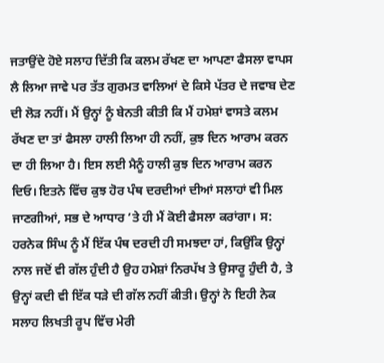ਜਤਾਉਂਦੇ ਹੋਏ ਸਲਾਹ ਦਿੱਤੀ ਕਿ ਕਲਮ ਰੱਖਣ ਦਾ ਆਪਣਾ ਫੈਸਲਾ ਵਾਪਸ ਲੈ ਲਿਆ ਜਾਵੇ ਪਰ ਤੱਤ ਗੁਰਮਤ ਵਾਲਿਆਂ ਦੇ ਕਿਸੇ ਪੱਤਰ ਦੇ ਜਵਾਬ ਦੇਣ ਦੀ ਲੋੜ ਨਹੀਂ। ਮੈਂ ਉਨ੍ਹਾਂ ਨੂੰ ਬੇਨਤੀ ਕੀਤੀ ਕਿ ਮੈਂ ਹਮੇਸ਼ਾਂ ਵਾਸਤੇ ਕਲਮ ਰੱਖਣ ਦਾ ਤਾਂ ਫੈਸਲਾ ਹਾਲੀ ਲਿਆ ਹੀ ਨਹੀਂ, ਕੁਝ ਦਿਨ ਆਰਾਮ ਕਰਨ ਦਾ ਹੀ ਲਿਆ ਹੈ। ਇਸ ਲਈ ਮੈਨੂੰ ਹਾਲੀ ਕੁਝ ਦਿਨ ਆਰਾਮ ਕਰਨ ਦਿਓ। ਇਤਨੇ ਵਿੱਚ ਕੁਝ ਹੋਰ ਪੰਥ ਦਰਦੀਆਂ ਦੀਆਂ ਸਲਾਹਾਂ ਵੀ ਮਿਲ ਜਾਣਗੀਆਂ, ਸਭ ਦੇ ਆਧਾਰ ’ਤੇ ਹੀ ਮੈਂ ਕੋਈ ਫੈਸਲਾ ਕਰਾਂਗਾ। ਸ: ਹਰਨੇਕ ਸਿੰਘ ਨੂੰ ਮੈਂ ਇੱਕ ਪੰਥ ਦਰਦੀ ਹੀ ਸਮਝਦਾ ਹਾਂ, ਕਿਉਂਕਿ ਉਨ੍ਹਾਂ ਨਾਲ ਜਦੋਂ ਵੀ ਗੱਲ ਹੁੰਦੀ ਹੈ ਉਹ ਹਮੇਸ਼ਾਂ ਨਿਰਪੱਖ ਤੇ ਉਸਾਰੂ ਹੁੰਦੀ ਹੈ, ਤੇ ਉਨ੍ਹਾਂ ਕਦੀ ਵੀ ਇੱਕ ਧੜੇ ਦੀ ਗੱਲ ਨਹੀਂ ਕੀਤੀ। ਉਨ੍ਹਾਂ ਨੇ ਇਹੀ ਨੇਕ ਸਲਾਹ ਲਿਖਤੀ ਰੂਪ ਵਿੱਚ ਮੇਰੀ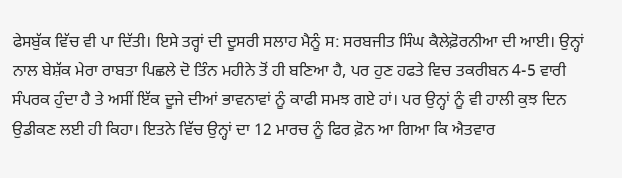ਫੇਸਬੁੱਕ ਵਿੱਚ ਵੀ ਪਾ ਦਿੱਤੀ। ਇਸੇ ਤਰ੍ਹਾਂ ਦੀ ਦੂਸਰੀ ਸਲਾਹ ਮੈਨੂੰ ਸ: ਸਰਬਜੀਤ ਸਿੰਘ ਕੈਲੇਫ਼ੋਰਨੀਆ ਦੀ ਆਈ। ਉਨ੍ਹਾਂ ਨਾਲ ਬੇਸ਼ੱਕ ਮੇਰਾ ਰਾਬਤਾ ਪਿਛਲੇ ਦੋ ਤਿੰਨ ਮਹੀਨੇ ਤੋਂ ਹੀ ਬਣਿਆ ਹੈ, ਪਰ ਹੁਣ ਹਫਤੇ ਵਿਚ ਤਕਰੀਬਨ 4-5 ਵਾਰੀ ਸੰਪਰਕ ਹੁੰਦਾ ਹੈ ਤੇ ਅਸੀਂ ਇੱਕ ਦੂਜੇ ਦੀਆਂ ਭਾਵਨਾਵਾਂ ਨੂੰ ਕਾਫੀ ਸਮਝ ਗਏ ਹਾਂ। ਪਰ ਉਨ੍ਹਾਂ ਨੂੰ ਵੀ ਹਾਲੀ ਕੁਝ ਦਿਨ ਉਡੀਕਣ ਲਈ ਹੀ ਕਿਹਾ। ਇਤਨੇ ਵਿੱਚ ਉਨ੍ਹਾਂ ਦਾ 12 ਮਾਰਚ ਨੂੰ ਫਿਰ ਫ਼ੋਨ ਆ ਗਿਆ ਕਿ ਐਤਵਾਰ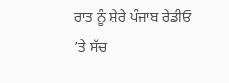ਰਾਤ ਨੂੰ ਸ਼ੇਰੇ ਪੰਜਾਬ ਰੇਡੀਓ ’ਤੇ ਸੱਚ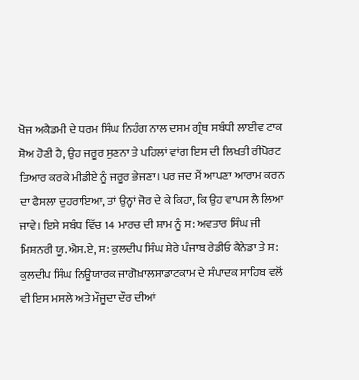ਖੋਜ ਅਕੈਡਮੀ ਦੇ ਧਰਮ ਸਿੰਘ ਨਿਹੰਗ ਨਾਲ ਦਸਮ ਗ੍ਰੰਥ ਸਬੰਧੀ ਲਾਈਵ ਟਾਕ ਸ਼ੋਅ ਹੋਣੀ ਹੈ, ਉਹ ਜਰੂਰ ਸੁਣਨਾ ਤੇ ਪਹਿਲਾਂ ਵਾਂਗ ਇਸ ਦੀ ਲਿਖਤੀ ਰੀਪੋਰਟ ਤਿਆਰ ਕਰਕੇ ਮੀਡੀਏ ਨੂੰ ਜਰੂਰ ਭੇਜਣਾ। ਪਰ ਜਦ ਮੈਂ ਆਪਣਾ ਆਰਾਮ ਕਰਨ ਦਾ ਫੈਸਲਾ ਦੁਹਰਾਇਆ, ਤਾਂ ਉਨ੍ਹਾਂ ਜੋਰ ਦੇ ਕੇ ਕਿਹਾ, ਕਿ ਉਹ ਵਾਪਸ ਲੈ ਲਿਆ ਜਾਵੇ। ਇਸੇ ਸਬੰਧ ਵਿੱਚ 14 ਮਾਰਚ ਦੀ ਸ਼ਾਮ ਨੂੰ ਸ: ਅਵਤਾਰ ਸਿੰਘ ਜੀ ਮਿਸ਼ਨਰੀ ਯੂ.ਐਸ.ਏ, ਸ: ਕੁਲਦੀਪ ਸਿੰਘ ਸ਼ੇਰੇ ਪੰਜਾਬ ਰੇਡੀਓ ਕੈਨੇਡਾ ਤੇ ਸ: ਕੁਲਦੀਪ ਸਿੰਘ ਨਿਊਯਾਰਕ ਜਾਗੋਖ਼ਾਲਸਾਡਾਟਕਾਮ ਦੇ ਸੰਪਾਦਕ ਸਾਹਿਬ ਵਲੋਂ ਵੀ ਇਸ ਮਸਲੇ ਅਤੇ ਮੌਜੂਦਾ ਦੌਰ ਦੀਆਂ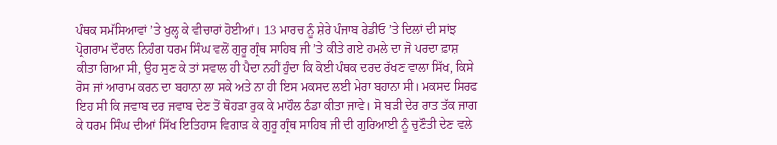ਪੰਥਕ ਸਮੱਸਿਆਵਾਂ ’ਤੇ ਖੁਲ੍ਹ ਕੇ ਵੀਚਾਰਾਂ ਹੋਈਆਂ। 13 ਮਾਰਚ ਨੂੰ ਸ਼ੇਰੇ ਪੰਜਾਬ ਰੇਡੀਓ ’ਤੇ ਦਿਲਾਂ ਦੀ ਸਾਂਝ ਪ੍ਰੋਗਰਾਮ ਦੌਰਾਨ ਨਿਹੰਗ ਧਰਮ ਸਿੰਘ ਵਲੋਂ ਗੁਰੂ ਗ੍ਰੰਥ ਸਾਹਿਬ ਜੀ ’ਤੇ ਕੀਤੇ ਗਏ ਹਮਲੇ ਦਾ ਜੋ ਪਰਦਾ ਫ਼ਾਸ਼ ਕੀਤਾ ਗਿਆ ਸੀ, ਉਹ ਸੁਣ ਕੇ ਤਾਂ ਸਵਾਲ ਹੀ ਪੈਦਾ ਨਹੀਂ ਹੁੰਦਾ ਕਿ ਕੋਈ ਪੰਥਕ ਦਰਦ ਰੱਖਣ ਵਾਲਾ ਸਿੱਖ, ਕਿਸੇ ਰੋਸ ਜਾਂ ਆਰਾਮ ਕਰਨ ਦਾ ਬਹਾਨਾ ਲਾ ਸਕੇ ਅਤੇ ਨਾ ਹੀ ਇਸ ਮਕਸਦ ਲਈ ਮੇਰਾ ਬਹਾਨਾ ਸੀ। ਮਕਸਦ ਸਿਰਫ ਇਹ ਸੀ ਕਿ ਜਵਾਬ ਦਰ ਜਵਾਬ ਦੇਣ ਤੋਂ ਥੋਹੜਾ ਰੁਕ ਕੇ ਮਾਹੌਲ ਠੰਡਾ ਕੀਤਾ ਜਾਵੇ। ਸੋ ਬੜੀ ਦੇਰ ਰਾਤ ਤੱਕ ਜਾਗ ਕੇ ਧਰਮ ਸਿੰਘ ਦੀਆਂ ਸਿੱਖ ਇਤਿਹਾਸ ਵਿਗਾੜ ਕੇ ਗੁਰੂ ਗ੍ਰੰਥ ਸਾਹਿਬ ਜੀ ਦੀ ਗੁਰਿਆਈ ਨੂੰ ਚੁਣੌਤੀ ਦੇਣ ਵਲੇ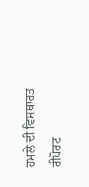ਹਮਲੇ ਦੀ ਵਿਸਥਾਰਤ ਰੀਪੋਰਟ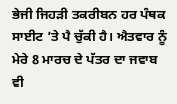ਭੇਜੀ ਜਿਹੜੀ ਤਕਰੀਬਨ ਹਰ ਪੰਥਕ ਸਾਈਟ ’ਤੇ ਪੈ ਚੁੱਕੀ ਹੈ। ਐਤਵਾਰ ਨੂੰ ਮੇਰੇ 8 ਮਾਰਚ ਦੇ ਪੱਤਰ ਦਾ ਜਵਾਬ ਵੀ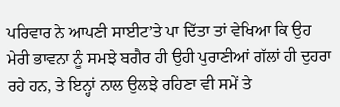ਪਰਿਵਾਰ ਨੇ ਆਪਣੀ ਸਾਈਟ’ਤੇ ਪਾ ਦਿੱਤਾ ਤਾਂ ਵੇਖਿਆ ਕਿ ਉਹ ਮੇਰੀ ਭਾਵਨਾ ਨੂੰ ਸਮਝੇ ਬਗੈਰ ਹੀ ਉਹੀ ਪੁਰਾਣੀਆਂ ਗੱਲਾਂ ਹੀ ਦੁਹਰਾ ਰਹੇ ਹਨ, ਤੇ ਇਨ੍ਹਾਂ ਨਾਲ ਉਲਝੇ ਰਹਿਣਾ ਵੀ ਸਮੇਂ ਤੇ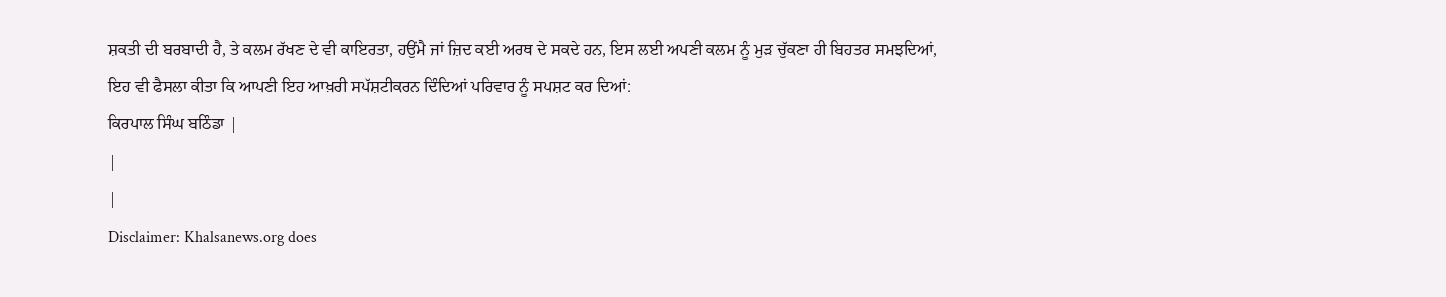ਸ਼ਕਤੀ ਦੀ ਬਰਬਾਦੀ ਹੈ, ਤੇ ਕਲਮ ਰੱਖਣ ਦੇ ਵੀ ਕਾਇਰਤਾ, ਹਉਂਮੈ ਜਾਂ ਜ਼ਿਦ ਕਈ ਅਰਥ ਦੇ ਸਕਦੇ ਹਨ, ਇਸ ਲਈ ਅਪਣੀ ਕਲਮ ਨੂੰ ਮੁੜ ਚੁੱਕਣਾ ਹੀ ਬਿਹਤਰ ਸਮਝਦਿਆਂ, ਇਹ ਵੀ ਫੈਸਲਾ ਕੀਤਾ ਕਿ ਆਪਣੀ ਇਹ ਆਖ਼ਰੀ ਸਪੱਸ਼ਟੀਕਰਨ ਦਿੰਦਿਆਂ ਪਰਿਵਾਰ ਨੂੰ ਸਪਸ਼ਟ ਕਰ ਦਿਆਂ:
ਕਿਰਪਾਲ ਸਿੰਘ ਬਠਿੰਡਾ |
|
|
Disclaimer: Khalsanews.org does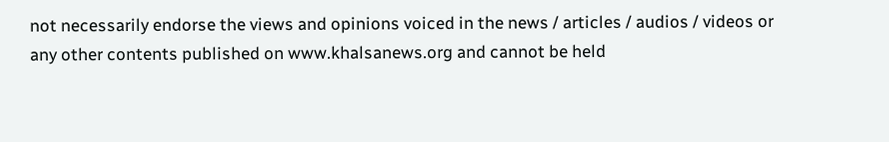not necessarily endorse the views and opinions voiced in the news / articles / audios / videos or any other contents published on www.khalsanews.org and cannot be held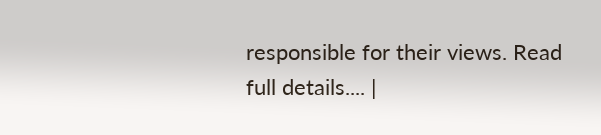responsible for their views. Read full details.... |